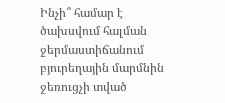Ինչի՞ համար է ծախսվում հալման ջերմաստիճանում բյուրեղային մարմնին ջեռուցչի տված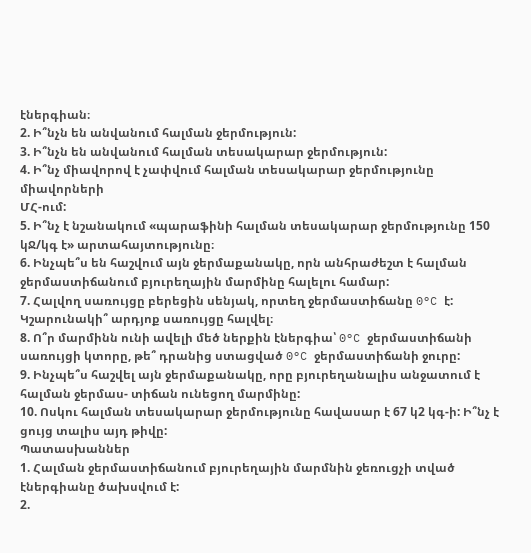էներգիան։
2. Ի՞նչն են անվանում հալման ջերմություն:
3. Ի՞նչն են անվանում հալման տեսակարար ջերմություն:
4. Ի՞նչ միավորով է չափվում հալման տեսակարար ջերմությունը միավորների
ՄՀ-ում:
5. Ի՞նչ է նշանակում «պարաֆինի հալման տեսակարար ջերմությունը 150 կՋ/կգ է» արտահայտությունը։
6. Ինչպե՞ս են հաշվում այն ջերմաքանակը, որն անհրաժեշտ է հալման ջերմաստիճանում բյուրեղային մարմինը հալելու համար:
7. Հալվող սառույցը բերեցին սենյակ, որտեղ ջերմաստիճանը 0°C է: Կշարունակի՞ արդյոք սառույցը հալվել։
8. Ո՞ր մարմինն ունի ավելի մեծ ներքին էներգիա՝ 0°C ջերմաստիճանի սառույցի կտորը, թե՞ դրանից ստացված 0°C ջերմաստիճանի ջուրը:
9. Ինչպե՞ս հաշվել այն ջերմաքանակը, որը բյուրեղանալիս անջատում է հալման ջերմաս- տիճան ունեցող մարմինը:
10. Ոսկու հալման տեսակարար ջերմությունը հավասար է 67 կ2 կգ-ի: Ի՞նչ է ցույց տալիս այդ թիվը:
Պատասխաններ
1. Հալման ջերմաստիճանում բյուրեղային մարմնին ջեռուցչի տված էներգիանը ծախսվում է:
2.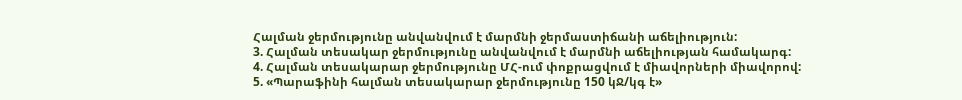Հալման ջերմությունը անվանվում է մարմնի ջերմաստիճանի աճելիություն:
3. Հալման տեսակար ջերմությունը անվանվում է մարմնի աճելիության համակարգ:
4. Հալման տեսակարար ջերմությունը ՄՀ-ում փոքրացվում է միավորների միավորով:
5. «Պարաֆինի հալման տեսակարար ջերմությունը 150 կՋ/կգ է»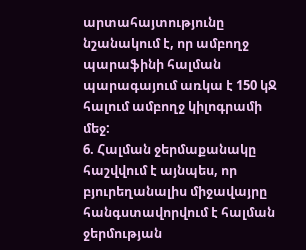արտահայտությունը նշանակում է, որ ամբողջ պարաֆինի հալման պարագայում առկա է 150 կՋ հալում ամբողջ կիլոգրամի մեջ:
6. Հալման ջերմաքանակը հաշվվում է այնպես, որ բյուրեղանալիս միջավայրը հանգստավորվում է հալման ջերմության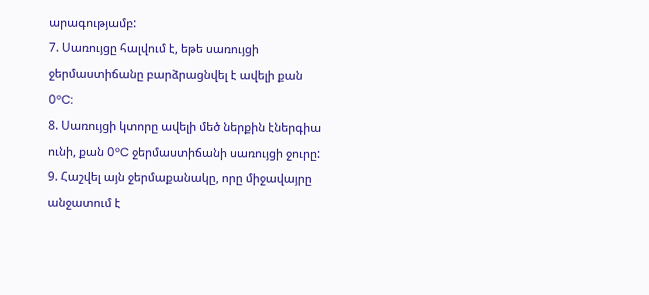արագությամբ:
7. Սառույցը հալվում է, եթե սառույցի ջերմաստիճանը բարձրացնվել է ավելի քան 0°C:
8. Սառույցի կտորը ավելի մեծ ներքին էներգիա ունի, քան 0°C ջերմաստիճանի սառույցի ջուրը:
9. Հաշվել այն ջերմաքանակը, որը միջավայրը անջատում է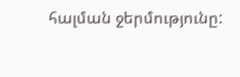հալման ջերմությունը: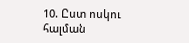10. Ըստ ոսկու հալման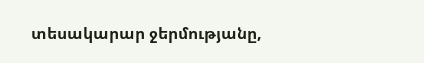տեսակարար ջերմությանը,